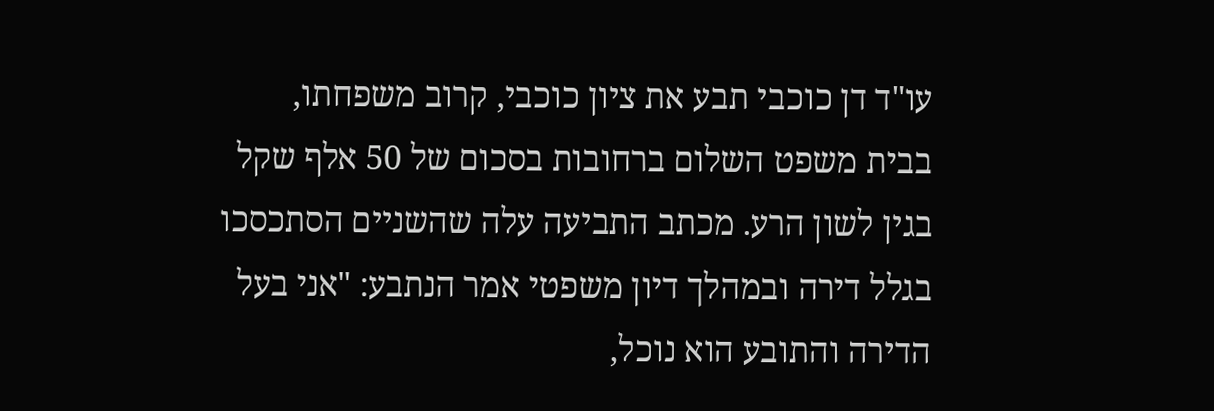עו"ד דן כוכבי תבע את ציון כוכבי, קרוב משפחתו, בבית משפט השלום ברחובות בסכום של 50 אלף שקל בגין לשון הרע. מכתב התביעה עלה שהשניים הסתכסכו בגלל דירה ובמהלך דיון משפטי אמר הנתבע: "אני בעל הדירה והתובע הוא נוכל,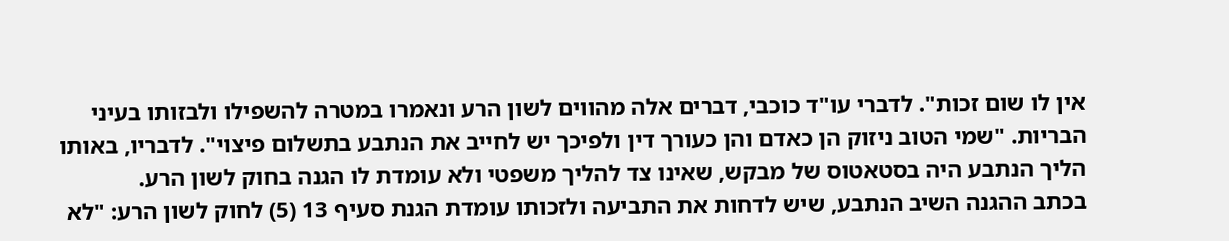אין לו שום זכות". לדברי עו"ד כוכבי, דברים אלה מהווים לשון הרע ונאמרו במטרה להשפילו ולבזותו בעיני הבריות. "שמי הטוב ניזוק הן כאדם והן כעורך דין ולפיכך יש לחייב את הנתבע בתשלום פיצוי". לדבריו, באותו הליך הנתבע היה בסטאטוס של מבקש, שאינו צד להליך משפטי ולא עומדת לו הגנה בחוק לשון הרע.
בכתב ההגנה השיב הנתבע, שיש לדחות את התביעה ולזכותו עומדת הגנת סעיף 13 (5) לחוק לשון הרע: "לא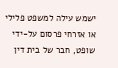ישמש עילה למשפט פלילי או אזרחי פרסום על-ידי שופט, חבר של בית דין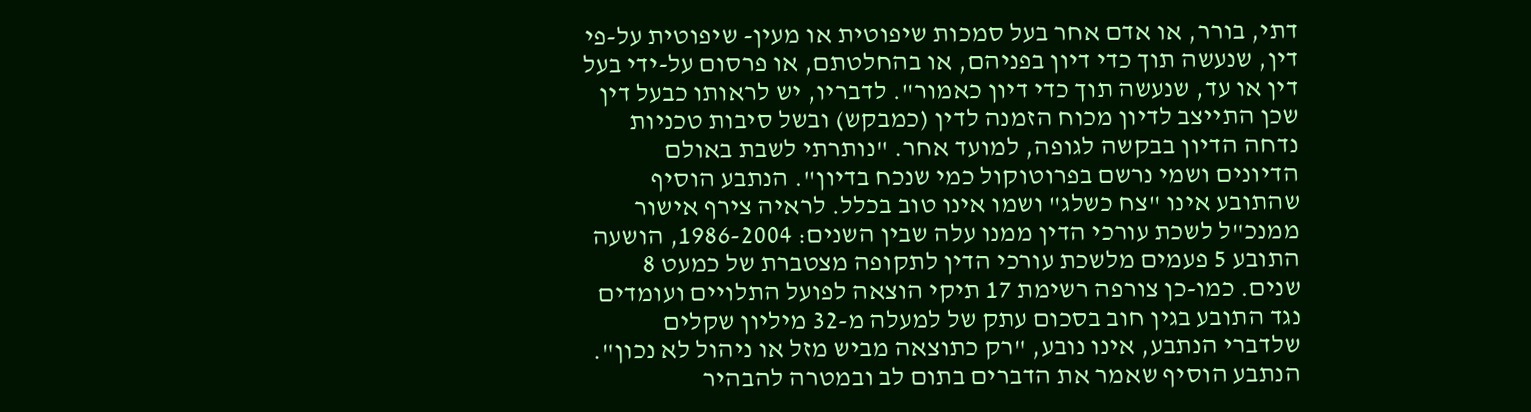דתי, בורר, או אדם אחר בעל סמכות שיפוטית או מעין- שיפוטית על-פי דין, שנעשה תוך כדי דיון בפניהם, או בהחלטתם, או פרסום על-ידי בעל דין או עד, שנעשה תוך כדי דיון כאמור". לדבריו, יש לראותו כבעל דין שכן התייצב לדיון מכוח הזמנה לדין (כמבקש) ובשל סיבות טכניות נדחה הדיון בבקשה לגופה, למועד אחר. "נותרתי לשבת באולם הדיונים ושמי נרשם בפרוטוקול כמי שנכח בדיון". הנתבע הוסיף שהתובע אינו "צח כשלג" ושמו אינו טוב בכלל. לראיה צירף אישור ממנכ"ל לשכת עורכי הדין ממנו עלה שבין השנים: 1986-2004, הושעה התובע 5 פעמים מלשכת עורכי הדין לתקופה מצטברת של כמעט 8 שנים. כמו-כן צורפה רשימת 17 תיקי הוצאה לפועל התלויים ועומדים נגד התובע בגין חוב בסכום עתק של למעלה מ-32 מיליון שקלים שלדברי הנתבע, אינו נובע, "רק כתוצאה מביש מזל או ניהול לא נכון". הנתבע הוסיף שאמר את הדברים בתום לב ובמטרה להבהיר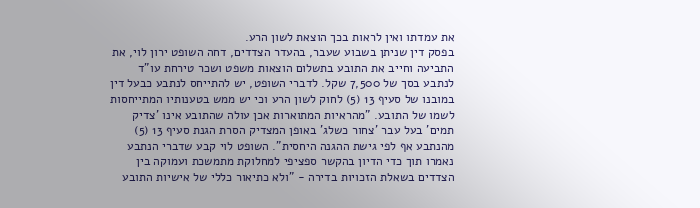את עמדתו ואין לראות בכך הוצאת לשון הרע.
בפסק דין שניתן בשבוע שעבר, בהעדר הצדדים, דחה השופט ירון לוי, את התביעה וחייב את התובע בתשלום הוצאות משפט ושכר טירחת עו"ד לנתבע בסך של 7,500 שקל. לדברי השופט, יש להתייחס לנתבע כבעל דין במובנו של סעיף 13 (5) לחוק לשון הרע וכי יש ממש בטענותיו המתייחסות לשמו של התובע. "מהראיות המתוארות אכן עולה שהתובע אינו 'צדיק תמים' בעל עבר 'צחור כשלג' באופן המצדיק הסרת הגנת סעיף 13 (5) מהנתבע אף לפי גישת ההגנה היחסית". השופט לוי קבע שדברי הנתבע נאמרו תוך כדי הדיון בהקשר ספציפי למחלוקת מתמשכת ועמוקה בין הצדדים בשאלת הזכויות בדירה - "ולא כתיאור כללי של אישיות התובע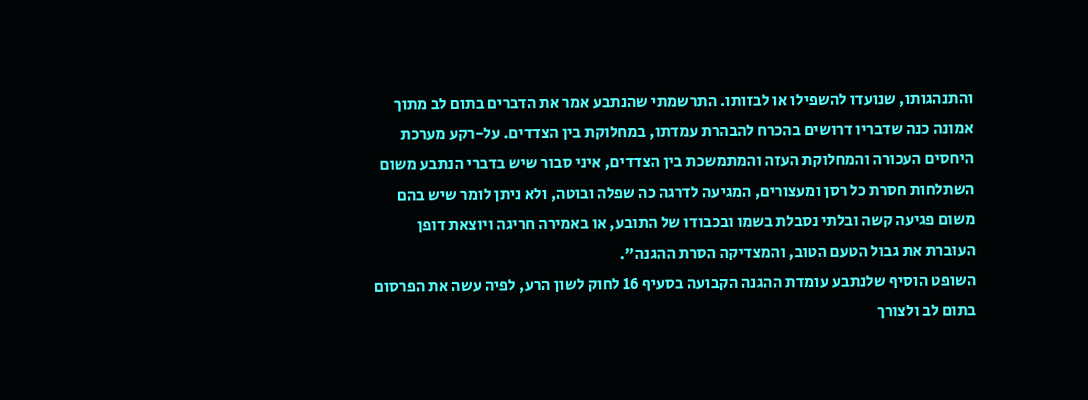והתנהגותו, שנועדו להשפילו או לבזותו. התרשמתי שהנתבע אמר את הדברים בתום לב מתוך אמונה כנה שדבריו דרושים בהכרח להבהרת עמדתו, במחלוקת בין הצדדים. על-רקע מערכת היחסים העכורה והמחלוקת העזה והמתמשכת בין הצדדים, איני סבור שיש בדברי הנתבע משום השתלחות חסרת כל רסן ומעצורים, המגיעה לדרגה כה שפלה ובוטה, ולא ניתן לומר שיש בהם משום פגיעה קשה ובלתי נסבלת בשמו ובכבודו של התובע, או באמירה חריגה ויוצאת דופן העוברת את גבול הטעם הטוב, והמצדיקה הסרת ההגנה".
השופט הוסיף שלנתבע עומדת ההגנה הקבועה בסעיף 16 לחוק לשון הרע, לפיה עשה את הפרסום בתום לב ולצורך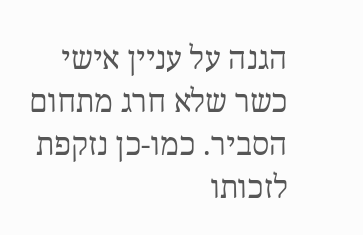הגנה על עניין אישי כשר שלא חרג מתחום הסביר. כמו-כן נזקפת לזכותו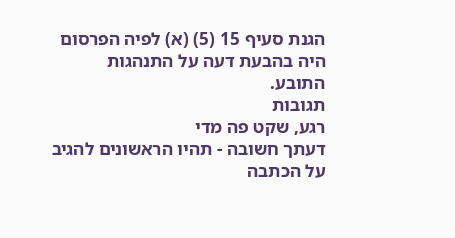הגנת סעיף 15 (5) (א) לפיה הפרסום היה בהבעת דעה על התנהגות התובע.
תגובות
רגע, שקט פה מדי
דעתך חשובה - תהיו הראשונים להגיב על הכתבה